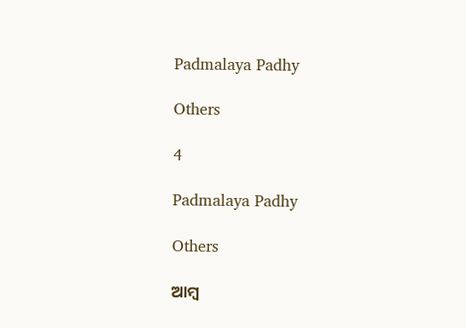Padmalaya Padhy

Others

4

Padmalaya Padhy

Others

ଆମ୍ବ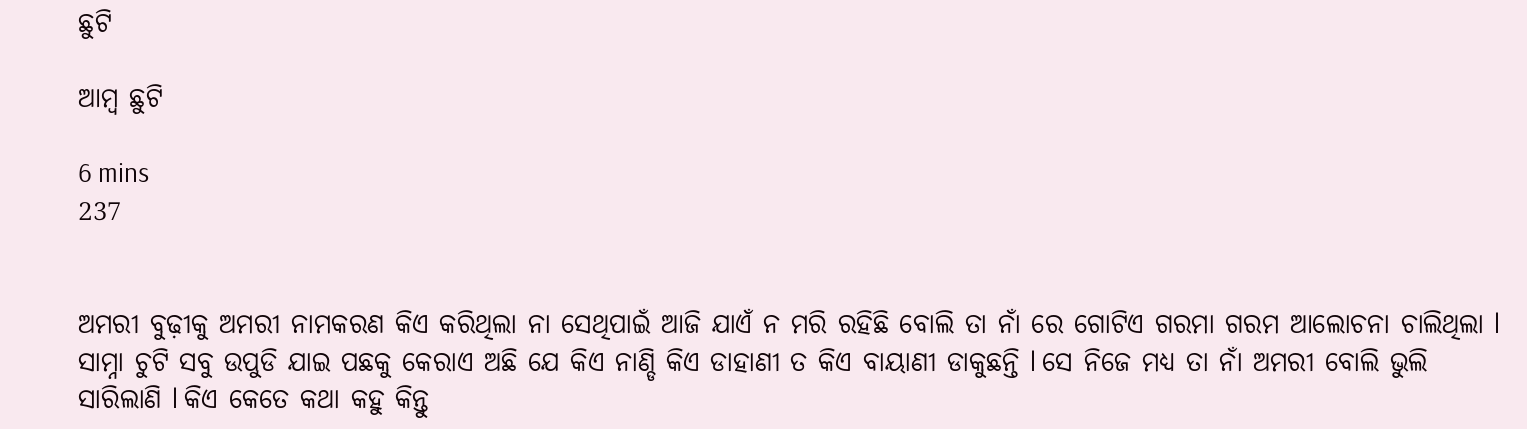ଛୁଟି

ଆମ୍ବ ଛୁଟି

6 mins
237


ଅମରୀ ବୁଢ଼ୀକୁ ଅମରୀ ନାମକରଣ କିଏ କରିଥିଲା ନା ସେଥିପାଇଁ ଆଜି ଯାଏଁ ନ ମରି ରହିଛି ବୋଲି ତା ନାଁ ରେ ଗୋଟିଏ ଗରମା ଗରମ ଆଲୋଚନା ଚାଲିଥିଲା l ସାମ୍ନା ଚୁଟି ସବୁ ଉପୁଡି ଯାଇ ପଛକୁ କେରାଏ ଅଛି ଯେ କିଏ ନାଣ୍ଡି କିଏ ଡାହାଣୀ ତ କିଏ ବାୟାଣୀ ଡାକୁଛନ୍ତି l ସେ ନିଜେ ମଧ୍ୟ ତା ନାଁ ଅମରୀ ବୋଲି ଭୁଲି ସାରିଲାଣି l କିଏ କେତେ କଥା କହୁ କିନ୍ତୁ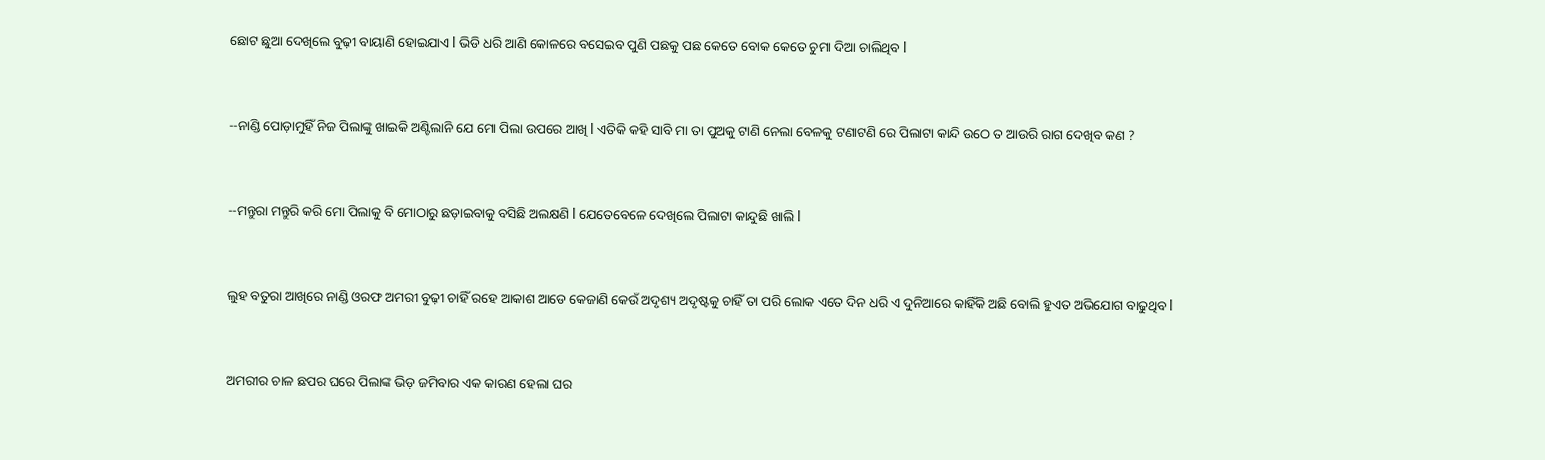ଛୋଟ ଛୁଆ ଦେଖିଲେ ବୁଢ଼ୀ ବାୟାଣି ହୋଇଯାଏ l ଭିଡି ଧରି ଆଣି କୋଳରେ ବସେଇବ ପୁଣି ପଛକୁ ପଛ କେତେ ବୋକ କେତେ ଚୁମା ଦିଆ ଚାଲିଥିବ l


--ନାଣ୍ଡି ପୋଡ଼ାମୁହିଁ ନିଜ ପିଲାଙ୍କୁ ଖାଇକି ଅଣ୍ଟିଲାନି ଯେ ମୋ ପିଲା ଉପରେ ଆଖି l ଏତିକି କହି ସାବି ମା ତା ପୁଅକୁ ଟାଣି ନେଲା ବେଳକୁ ଟଣାଟଣି ରେ ପିଲାଟା କାନ୍ଦି ଉଠେ ତ ଆଉରି ରାଗ ଦେଖିବ କଣ ?


--ମନ୍ତୁରା ମନ୍ତୁରି କରି ମୋ ପିଲାକୁ ବି ମୋଠାରୁ ଛଡ଼ାଇବାକୁ ବସିଛି ଅଲକ୍ଷଣି l ଯେତେବେଳେ ଦେଖିଲେ ପିଲାଟା କାନ୍ଦୁଛି ଖାଲି l


ଲୁହ ବତୁରା ଆଖିରେ ନାଣ୍ଡି ଓରଫ ଅମରୀ ବୁଢ଼ୀ ଚାହିଁ ରହେ ଆକାଶ ଆଡେ କେଜାଣି କେଉଁ ଅଦୃଶ୍ୟ ଅଦୃଷ୍ଟକୁ ଚାହିଁ ତା ପରି ଲୋକ ଏତେ ଦିନ ଧରି ଏ ଦୁନିଆରେ କାହିଁକି ଅଛି ବୋଲି ହୁଏତ ଅଭିଯୋଗ ବାଢୁଥିବ l


ଅମରୀର ଚାଳ ଛପର ଘରେ ପିଲାଙ୍କ ଭିଡ଼ ଜମିବାର ଏକ କାରଣ ହେଲା ଘର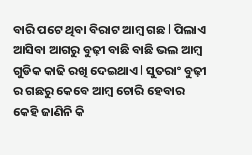ବାରି ପଟେ ଥିବା ବିରାଟ ଆମ୍ବ ଗଛ l ପିଲାଏ ଆସିବା ଆଗରୁ ବୁଢ଼ୀ ବାଛି ବାଛି ଭଲ ଆମ୍ବ ଗୁଡିକ କାଢି ରଖି ଦେଇଥାଏ l ସୁତରାଂ ବୁଢ଼ୀ ର ଗଛରୁ କେବେ ଆମ୍ବ ଚୋରି ହେବାର କେହି ଜାଣିନି କି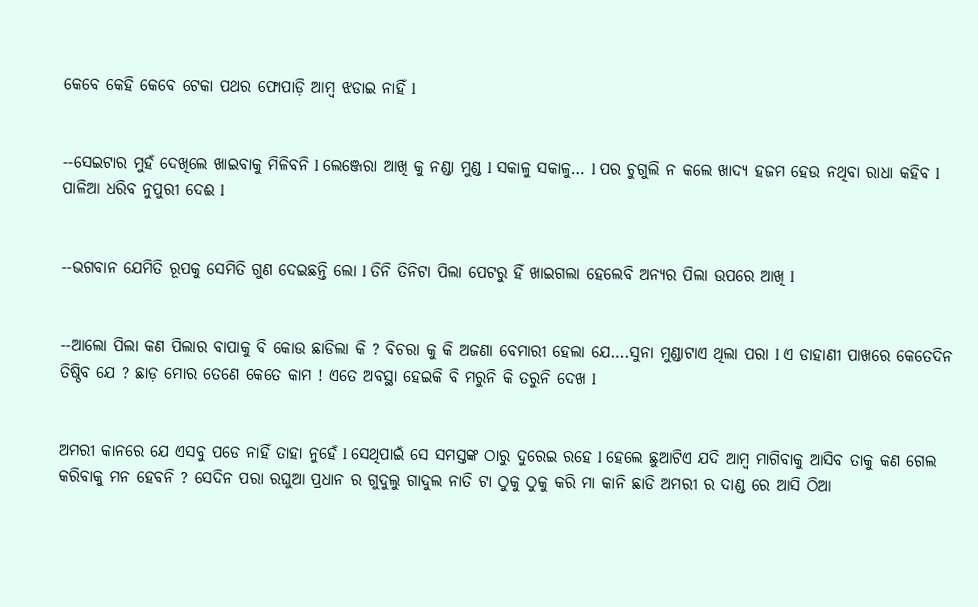କେବେ କେହି କେବେ ଟେକା ପଥର ଫୋପାଡ଼ି ଆମ୍ବ ଝଡାଇ ନାହିଁ l


--ସେଇଟାର ମୁହଁ ଦେଖିଲେ ଖାଇବାକୁ ମିଳିବନି l ଲେଞ୍ଜେରା ଆଖି କୁ ନଣ୍ଡା ମୁଣ୍ଡ l ସକାଳୁ ସକାଳୁ… l ପର ଚୁଗୁଲି ନ କଲେ ଖାଦ୍ୟ ହଜମ ହେଉ ନଥିବା ରାଧା କହିବ l ପାଳିଆ ଧରିବ ନୁପୁରୀ ଦେଈ l


--ଭଗବାନ ଯେମିତି ରୂପକୁ ସେମିତି ଗୁଣ ଦେଇଛନ୍ତି ଲୋ l ତିନି ତିନିଟା ପିଲା ପେଟରୁ ହିଁ ଖାଇଗଲା ହେଲେବି ଅନ୍ୟର ପିଲା ଉପରେ ଆଖି l


--ଆଲୋ ପିଲା କଣ ପିଲାର ବାପାକୁ ବି କୋଉ ଛାଡିଲା କି ? ବିଚରା କୁ କି ଅଜଣା ବେମାରୀ ହେଲା ଯେ….ସୁନା ମୁଣ୍ଡାଟାଏ ଥିଲା ପରା l ଏ ଡାହାଣୀ ପାଖରେ କେତେଦିନ ତିଷ୍ଠିବ ଯେ ? ଛାଡ଼ ମୋର ତେଣେ କେତେ କାମ ! ଏତେ ଅବସ୍ଥା ହେଇକି ବି ମରୁନି କି ତରୁନି ଦେଖ l


ଅମରୀ କାନରେ ଯେ ଏସବୁ ପଡେ ନାହିଁ ତାହା ନୁହେଁ l ସେଥିପାଇଁ ସେ ସମସ୍ତଙ୍କ ଠାରୁ ଦୁରେଇ ରହେ l ହେଲେ ଛୁଆଟିଏ ଯଦି ଆମ୍ବ ମାଗିବାକୁ ଆସିବ ତାକୁ କଣ ଗେଲ କରିବାକୁ ମନ ହେବନି ? ସେଦିନ ପରା ରଘୁଆ ପ୍ରଧାନ ର ଗୁଦୁଲୁ ଗାଦୁଲ ନାତି ଟା ଠୁକୁ ଠୁକୁ କରି ମା କାନି ଛାଡି ଅମରୀ ର ଦାଣ୍ଡ ରେ ଆସି ଠିଆ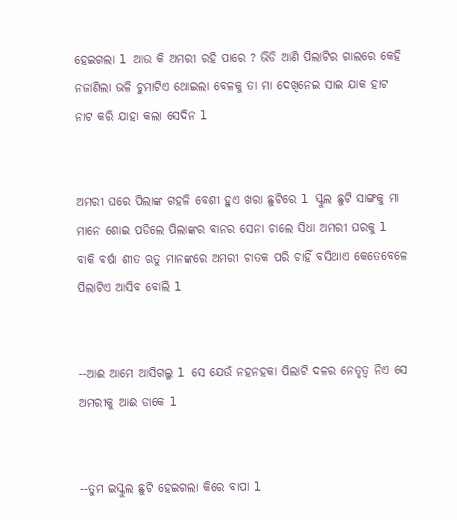ହେଇଗଲା l ଆଉ କି ଅମରୀ ରହି ପାରେ ? ଭିଡି ଆଣି ପିଲାଟିର ଗାଲରେ କେହି ନଜାଣିଲା ଭଳି ଚୁମାଟିଏ ଥୋଇଲା ବେଳକୁ ତା ମା ଦେଖିନେଇ ସାଇ ଯାକ ହାଟ ନାଟ କରି ଯାହା କଲା ସେଦିନ l


ଅମରୀ ଘରେ ପିଲାଙ୍କ ଗହଳି ବେଶୀ ହୁଏ ଖରା ଛୁଟିରେ l ସ୍କୁଲ ଛୁଟି ସାଙ୍ଗକୁ ମା ମାନେ ଶୋଇ ପଡିଲେ ପିଲାଙ୍କର ବାନର ସେନା ଚାଲେ ସିଧା ଅମରୀ ଘରକୁ l ବାକି ବର୍ଷା ଶୀତ ଋତୁ ମାନଙ୍କରେ ଅମରୀ ଚାତକ ପରି ଚାହିଁ ବସିଥାଏ କେତେବେଳେ ପିଲାଟିଏ ଆସିବ ବୋଲି l


--ଆଈ ଆମେ ଆସିଗଲୁ l ସେ ଯେଉଁ ନହନହକା ପିଲାଟି ଦଳର ନେତୃତ୍ୱ ନିଏ ସେ ଅମରୀକୁ ଆଈ ଡାକେ l


--ତୁମ ଇସ୍କୁଲ ଛୁଟି ହେଇଗଲା କିରେ ବାପା l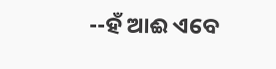--ହଁ ଆଈ ଏବେ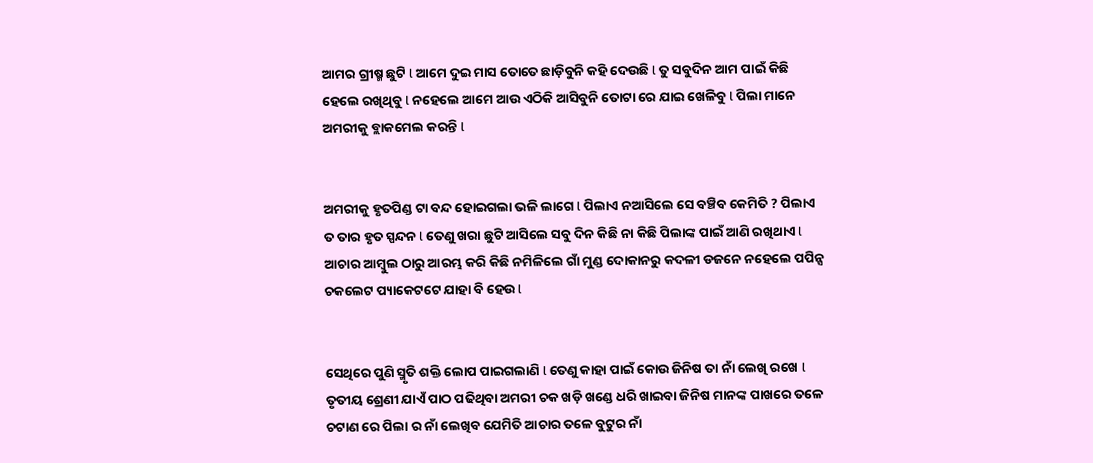ଆମର ଗ୍ରୀଷ୍ମ ଛୁଟି l ଆମେ ଦୁଇ ମାସ ତୋତେ ଛାଡ଼ିବୁନି କହି ଦେଉଛି l ତୁ ସବୁଦିନ ଆମ ପାଇଁ କିଛି ହେଲେ ରଖିଥିବୁ l ନହେଲେ ଆମେ ଆଉ ଏଠିକି ଆସିବୁନି ତୋଟା ରେ ଯାଇ ଖେଳିବୁ l ପିଲା ମାନେ ଅମରୀକୁ ବ୍ଲାକମେଲ କରନ୍ତି l


ଅମରୀକୁ ହୃତପିଣ୍ଡ ଟା ବନ୍ଦ ହୋଇଗଲା ଭଳି ଲାଗେ l ପିଲାଏ ନଆସିଲେ ସେ ବଞ୍ଚିବ କେମିତି ? ପିଲାଏ ତ ତାର ହୃତ ସ୍ପନ୍ଦନ l ତେଣୁ ଖରା ଛୁଟି ଆସିଲେ ସବୁ ଦିନ କିଛି ନା କିଛି ପିଲାଙ୍କ ପାଇଁ ଆଣି ରଖିଥାଏ l ଆଚାର ଆମ୍ବୁଲ ଠାରୁ ଆରମ୍ଭ କରି କିଛି ନମିଳିଲେ ଗାଁ ମୁଣ୍ଡ ଦୋକାନରୁ କଦଳୀ ଡଜନେ ନହେଲେ ପପିନ୍ସ ଚକଲେଟ ପ୍ୟାକେଟଟେ ଯାହା ବି ହେଉ l


ସେଥିରେ ପୁଣି ସ୍ମୃତି ଶକ୍ତି ଲୋପ ପାଇଗଲାଣି l ତେଣୁ କାହା ପାଇଁ କୋଉ ଜିନିଷ ତା ନାଁ ଲେଖି ରଖେ l ତୃତୀୟ ଶ୍ରେଣୀ ଯାଏଁ ପାଠ ପଢିଥିବା ଅମରୀ ଚକ ଖଡ଼ି ଖଣ୍ଡେ ଧରି ଖାଇବା ଜିନିଷ ମାନଙ୍କ ପାଖରେ ତଳେ ଚଟାଣ ରେ ପିଲା ର ନାଁ ଲେଖିବ ଯେମିତି ଆଚାର ତଳେ ବୁଟୁର ନାଁ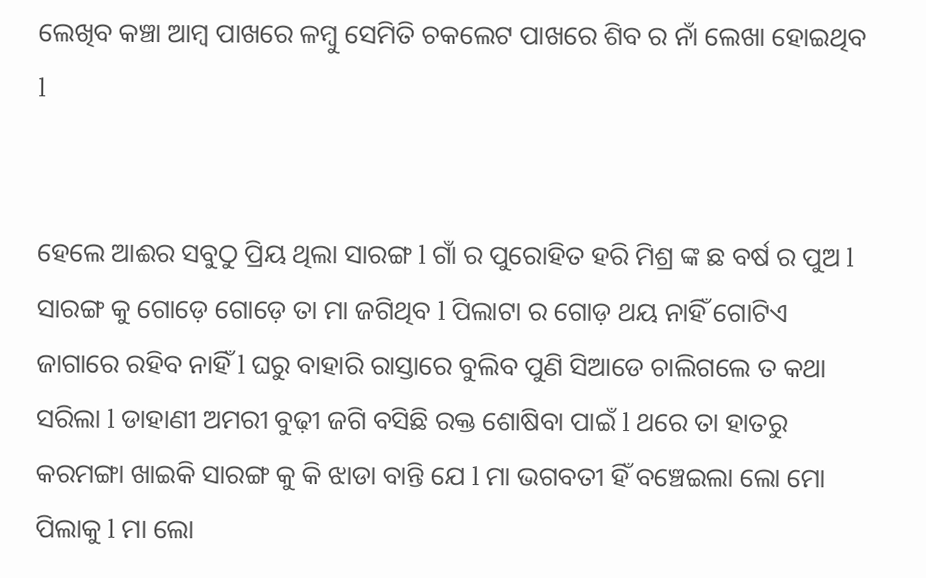ଲେଖିବ କଞ୍ଚା ଆମ୍ବ ପାଖରେ ଳମ୍ବୁ ସେମିତି ଚକଲେଟ ପାଖରେ ଶିବ ର ନାଁ ଲେଖା ହୋଇଥିବ l


ହେଲେ ଆଈର ସବୁଠୁ ପ୍ରିୟ ଥିଲା ସାରଙ୍ଗ l ଗାଁ ର ପୁରୋହିତ ହରି ମିଶ୍ର ଙ୍କ ଛ ବର୍ଷ ର ପୁଅ l ସାରଙ୍ଗ କୁ ଗୋଡ଼େ ଗୋଡ଼େ ତା ମା ଜଗିଥିବ l ପିଲାଟା ର ଗୋଡ଼ ଥୟ ନାହିଁ ଗୋଟିଏ ଜାଗାରେ ରହିବ ନାହିଁ l ଘରୁ ବାହାରି ରାସ୍ତାରେ ବୁଲିବ ପୁଣି ସିଆଡେ ଚାଲିଗଲେ ତ କଥା ସରିଲା l ଡାହାଣୀ ଅମରୀ ବୁଢ଼ୀ ଜଗି ବସିଛି ରକ୍ତ ଶୋଷିବା ପାଇଁ l ଥରେ ତା ହାତରୁ କରମଙ୍ଗା ଖାଇକି ସାରଙ୍ଗ କୁ କି ଝାଡା ବାନ୍ତି ଯେ l ମା ଭଗବତୀ ହିଁ ବଞ୍ଚେଇଲା ଲୋ ମୋ ପିଲାକୁ l ମା ଲୋ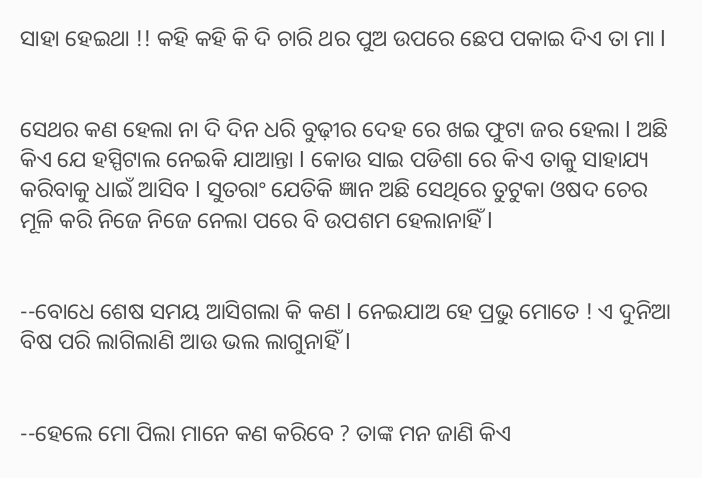ସାହା ହେଇଥା !! କହି କହି କି ଦି ଚାରି ଥର ପୁଅ ଉପରେ ଛେପ ପକାଇ ଦିଏ ତା ମା l


ସେଥର କଣ ହେଲା ନା ଦି ଦିନ ଧରି ବୁଢ଼ୀର ଦେହ ରେ ଖଇ ଫୁଟା ଜର ହେଲା l ଅଛି କିଏ ଯେ ହସ୍ପିଟାଲ ନେଇକି ଯାଆନ୍ତା l କୋଉ ସାଇ ପଡିଶା ରେ କିଏ ତାକୁ ସାହାଯ୍ୟ କରିବାକୁ ଧାଇଁ ଆସିବ l ସୁତରାଂ ଯେତିକି ଜ୍ଞାନ ଅଛି ସେଥିରେ ତୁଟୁକା ଓଷଦ ଚେର ମୂଳି କରି ନିଜେ ନିଜେ ନେଲା ପରେ ବି ଉପଶମ ହେଲାନାହିଁ l


--ବୋଧେ ଶେଷ ସମୟ ଆସିଗଲା କି କଣ l ନେଇଯାଅ ହେ ପ୍ରଭୁ ମୋତେ ! ଏ ଦୁନିଆ ବିଷ ପରି ଲାଗିଲାଣି ଆଉ ଭଲ ଲାଗୁନାହିଁ l


--ହେଲେ ମୋ ପିଲା ମାନେ କଣ କରିବେ ? ତାଙ୍କ ମନ ଜାଣି କିଏ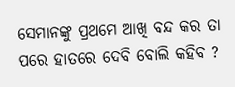ସେମାନଙ୍କୁ ପ୍ରଥମେ ଆଖି ବନ୍ଦ କର ତା ପରେ ହାତରେ ଦେବି ବୋଲି କହିବ ?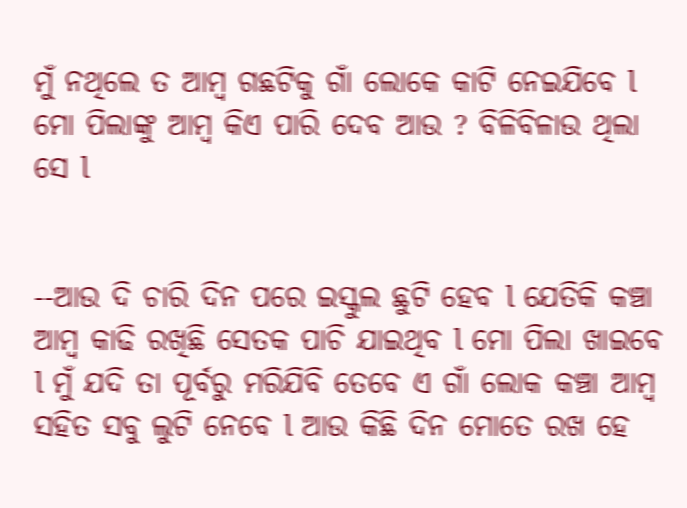ମୁଁ ନଥିଲେ ତ ଆମ୍ବ ଗଛଟିକୁ ଗାଁ ଲୋକେ କାଟି ନେଇଯିବେ l ମୋ ପିଲାଙ୍କୁ ଆମ୍ବ କିଏ ପାରି ଦେବ ଆଉ ? ବିଳିବିଳାଉ ଥିଲା ସେ l


--ଆଉ ଦି ଚାରି ଦିନ ପରେ ଇସ୍କୁଲ ଛୁଟି ହେବ l ଯେତିକି କଞ୍ଚା ଆମ୍ବ କାଢି ରଖିଛି ସେତକ ପାଚି ଯାଇଥିବ l ମୋ ପିଲା ଖାଇବେ l ମୁଁ ଯଦି ତା ପୂର୍ବରୁ ମରିଯିବି ତେବେ ଏ ଗାଁ ଲୋକ କଞ୍ଚା ଆମ୍ବ ସହିତ ସବୁ ଲୁଟି ନେବେ l ଆଉ କିଛି ଦିନ ମୋତେ ରଖ ହେ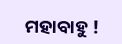ମହାବାହୁ !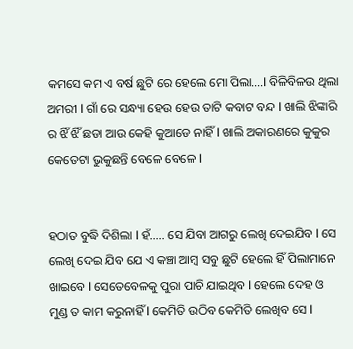କମସେ କମ ଏ ବର୍ଷ ଛୁଟି ରେ ହେଲେ ମୋ ପିଲା….l ବିଳିବିଳଉ ଥିଲା ଅମରୀ l ଗାଁ ରେ ସନ୍ଧ୍ୟା ହେଉ ହେଉ ତାଟି କବାଟ ବନ୍ଦ l ଖାଲି ଝିଙ୍କାରି ର ଝିଁ ଝିଁ ଛଡା ଆଉ କେହି କୁଆଡେ ନାହିଁ l ଖାଲି ଅକାରଣରେ କୁକୁର କେତେଟା ଭୁକୁଛନ୍ତି ବେଳେ ବେଳେ l


ହଠାତ ବୁଦ୍ଧି ଦିଶିଲା l ହଁ….. ସେ ଯିବା ଆଗରୁ ଲେଖି ଦେଇଯିବ l ସେ ଲେଖି ଦେଇ ଯିବ ଯେ ଏ କଞ୍ଚା ଆମ୍ବ ସବୁ ଛୁଟି ହେଲେ ହିଁ ପିଲାମାନେ ଖାଇବେ l ସେତେବେଳକୁ ପୁରା ପାଚି ଯାଇଥିବ l ହେଲେ ଦେହ ଓ ମୁଣ୍ଡ ତ କାମ କରୁନାହିଁ l କେମିତି ଉଠିବ କେମିତି ଲେଖିବ ସେ l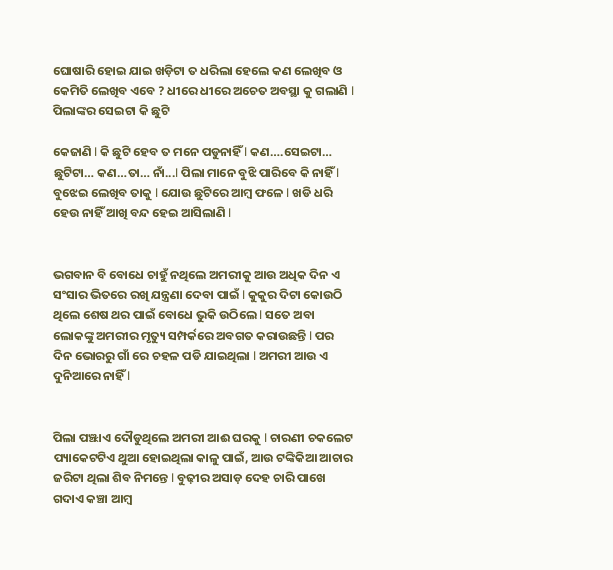ଘୋଷାରି ହୋଇ ଯାଇ ଖଡ଼ିଟା ତ ଧରିଲା ହେଲେ କଣ ଲେଖିବ ଓ କେମିତି ଲେଖିବ ଏବେ ? ଧୀରେ ଧୀରେ ଅଚେତ ଅବସ୍ଥା କୁ ଗଲାଣି l ପିଲାଙ୍କର ସେଇଟା କି ଛୁଟି

କେଜାଣି l କି ଛୁଟି ହେବ ତ ମନେ ପଡୁନାହିଁ l କଣ….ସେଇଟା… ଛୁଟିଟା… କଣ…ତା… ନାଁ...l ପିଲା ମାନେ ବୁଝି ପାରିବେ କି ନାହିଁ l ବୁଝେଇ ଲେଖିବ ତାକୁ l ଯୋଉ ଛୁଟିରେ ଆମ୍ବ ଫଳେ l ଖଡି ଧରି ହେଉ ନାହିଁ ଆଖି ବନ୍ଦ ହେଇ ଆସିଲାଣି l


ଭଗବାନ ବି ବୋଧେ ଚାହୁଁ ନଥିଲେ ଅମରୀକୁ ଆଉ ଅଧିକ ଦିନ ଏ ସଂସାର ଭିତରେ ରଖି ଯନ୍ତ୍ରଣା ଦେବା ପାଇଁ l କୁକୁର ଦିଟା କୋଉଠି ଥିଲେ ଶେଷ ଥର ପାଇଁ ବୋଧେ ଭୁକି ଉଠିଲେ l ସତେ ଅବା ଲୋକଙ୍କୁ ଅମରୀର ମୃତ୍ୟୁ ସମ୍ପର୍କରେ ଅବଗତ କରାଉଛନ୍ତି l ପର ଦିନ ଭୋରରୁ ଗାଁ ରେ ଚହଳ ପଡି ଯାଇଥିଲା l ଅମରୀ ଆଉ ଏ ଦୁନିଆରେ ନାହିଁ l


ପିଲା ପଞ୍ଝାଏ ଦୌଡୁଥିଲେ ଅମରୀ ଆଈ ଘରକୁ l ଚାରଣୀ ଚକଲେଟ ପ୍ୟାକେଟଟିଏ ଥୁଆ ହୋଇଥିଲା କାଳୁ ପାଇଁ, ଆଉ ଟଙ୍କିକିଆ ଆଚାର ଜରିଟା ଥିଲା ଶିବ ନିମନ୍ତେ l ବୁଢ଼ୀର ଅସାଡ଼ ଦେହ ଚାରି ପାଖେ ଗଦାଏ କଞ୍ଚା ଆମ୍ବ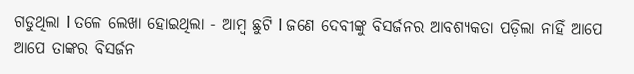ଗଡୁଥିଲା l ତଳେ ଲେଖା ହୋଇଥିଲା - ଆମ୍ବ ଛୁଟି l ଜଣେ ଦେବୀଙ୍କୁ ବିସର୍ଜନର ଆବଶ୍ୟକତା ପଡ଼ିଲା ନାହିଁ ଆପେ ଆପେ ତାଙ୍କର ବିସର୍ଜନ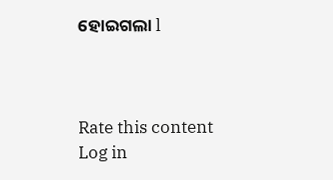ହୋଇଗଲା l



Rate this content
Log in